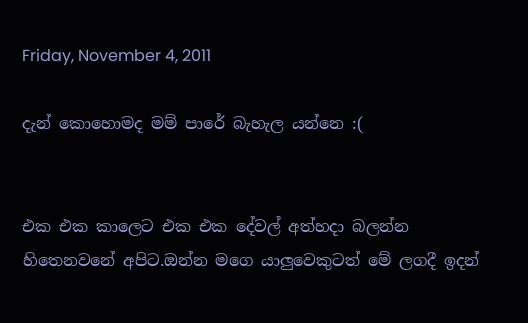Friday, November 4, 2011

දැන් කොහොමද මම් පාරේ බැහැල යන්නෙ :(


එක එක කාලෙට එක එක දේවල් අත්හදා බලන්න හිතෙනවනේ අපිට.ඔන්න මගෙ යාලුවෙකුටත් මේ ලගදී ඉදන්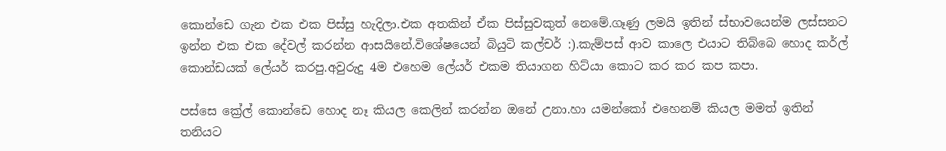කොන්ඩෙ ගැන එක එක පිස්සු හැදිලා.එක අතකින් ඒක පිස්සුවකුත් නෙමේ.ගෑණු ලමයි ඉතින් ස්භාවයෙන්ම ලස්සනට ඉන්න එක එක දේවල් කරන්න ආසයිනේ.විශේෂයෙන් බියුටි කල්චර් :).කැම්පස් ආව කාලෙ එයාට තිබ්බෙ හොද කර්ල් කොන්ඩයක් ලේයර් කරපු.අවුරුදු 4ම එහෙම ලේයර් එකම තියාගන හිට්යා කොට කර කර කප කපා.

පස්සෙ ක්‍රේල් කොන්ඩෙ හොද නෑ කියල කෙලින් කරන්න ඔනේ උනා.හා යමන්කෝ එහෙනම් කියල මමත් ඉතින් තනියට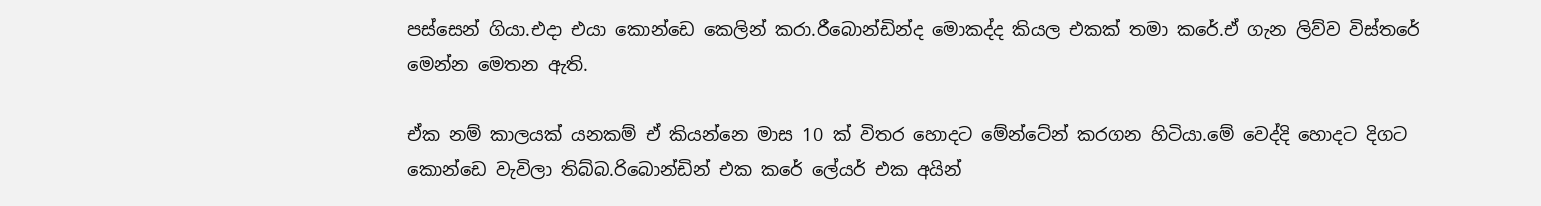පස්සෙන් ගියා.එදා එයා කොන්ඩෙ කෙලින් කරා.රීබොන්ඩින්ද මොකද්ද කියල එකක් තමා කරේ.ඒ ගැන ලිව්ව විස්තරේ මෙන්න මෙතන ඇති.

ඒක නම් කාලයක් යනකම් ඒ කියන්නෙ මාස 10 ක් විතර හොදට මේන්ටේන් කරගන හිටියා.මේ වෙද්දි හොදට දිගට කොන්ඩෙ වැවිලා තිබ්බ.රිබොන්ඩින් එක කරේ ලේයර් එක අයින්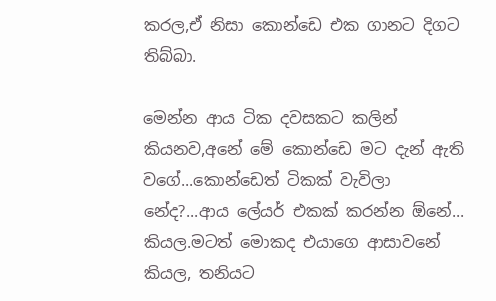කරල,ඒ නිසා කොන්ඩෙ එක ගානට දිගට තිබ්බා.

මෙන්න ආය ටික දවසකට කලින් කියනව,අනේ මේ කොන්ඩෙ මට දැන් ඇති වගේ...කොන්ඩෙත් ටිකක් වැවිලා නේද?...ආය ලේයර් එකක් කරන්න ඕනේ... කියල.මටත් මොකද එයාගෙ ආසාවනේ කියල, තනියට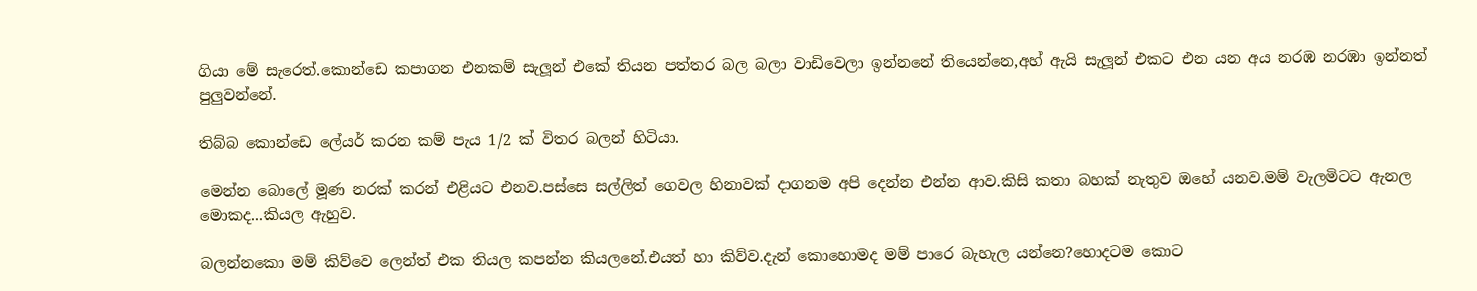ගියා මේ සැරෙත්.කොන්ඩෙ කපාගන එනකම් සැලූන් එකේ තියන පත්තර බල බලා වාඩිවෙලා ඉන්නනේ තියෙන්නෙ,අහ් ඇයි සැලූන් එකට එන යන අය නරඹ නරඹා ඉන්නත් පුලුවන්නේ.

තිබ්බ කොන්ඩෙ ලේයර් කරන කම් පැය 1/2 ක් විතර බලන් හිටියා.

මෙන්න බොලේ මූණ නරක් කරන් එළියට එනව.පස්සෙ සල්ලිත් ගෙවල හිනාවක් දාගනම අපි දෙන්න එන්න ආව.කිසි කතා බහක් නැතුව ඔහේ යනව.මම් වැලමිටට ඇනල මොකද...කියල ඇහුව.

බලන්නකො මම් කිව්වෙ ලෙන්ත් එක තියල කපන්න කියලනේ.එයත් හා කිව්ව.දැන් කොහොමද මම් පාරෙ බැහැල යන්නෙ?හොදටම කොට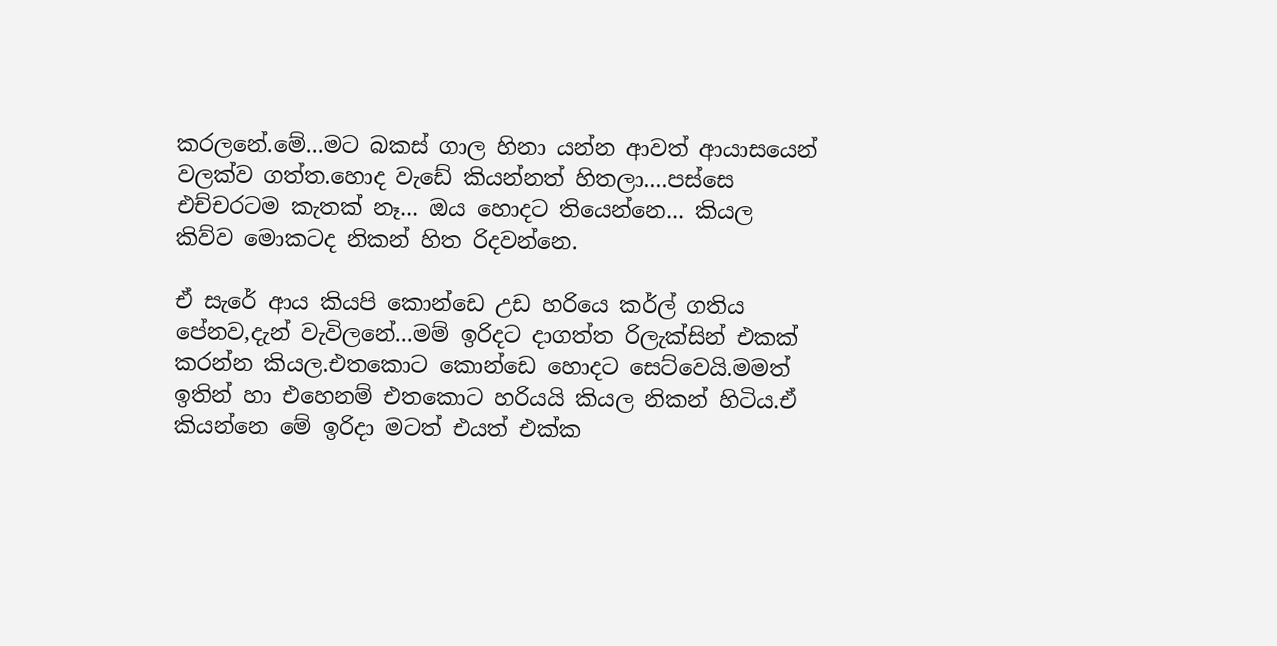කරලනේ.මේ...මට බකස් ගාල හිනා යන්න ආවත් ආයාසයෙන් වලක්ව ගත්ත.හොද වැඩේ කියන්නත් හිතලා....පස්සෙ එච්චරටම කැතක් නෑ... ඔය හොදට තියෙන්නෙ... කියල කිව්ව මොකටද නිකන් හිත රිදවන්නෙ.

ඒ සැරේ ආය කියපි කොන්ඩෙ උඩ හරියෙ කර්ල් ගතිය පේනව,දැන් වැවිලනේ...මම් ඉරිදට දාගත්ත රිලැක්සින් එකක් කරන්න කියල.එතකොට කොන්ඩෙ හොදට සෙට්වෙයි.මමත් ඉතින් හා එහෙනම් එතකොට හරියයි කියල නිකන් හිටිය.ඒ කියන්නෙ මේ ඉරිදා මටත් එයත් එක්ක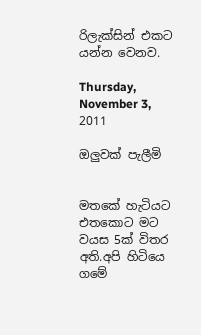රිලැක්සින් එකට යන්න වෙනව.

Thursday, November 3, 2011

ඔලුවක් පැලීමි


මතකේ හැටියට එතකොට මට වයස 5ක් විතර අති.අපි හිටියෙ ගමේ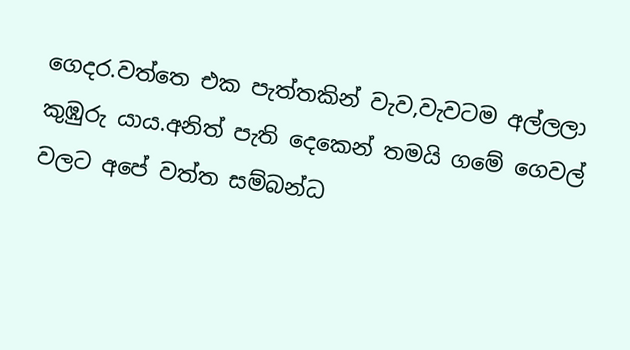ගෙදර.වත්තෙ එක පැත්තකින් වැව,වැවටම අල්ලලා කුඹුරු යාය.අනිත් පැති දෙකෙන් තමයි ගමේ ගෙවල් වලට අපේ වත්ත සම්බන්ධ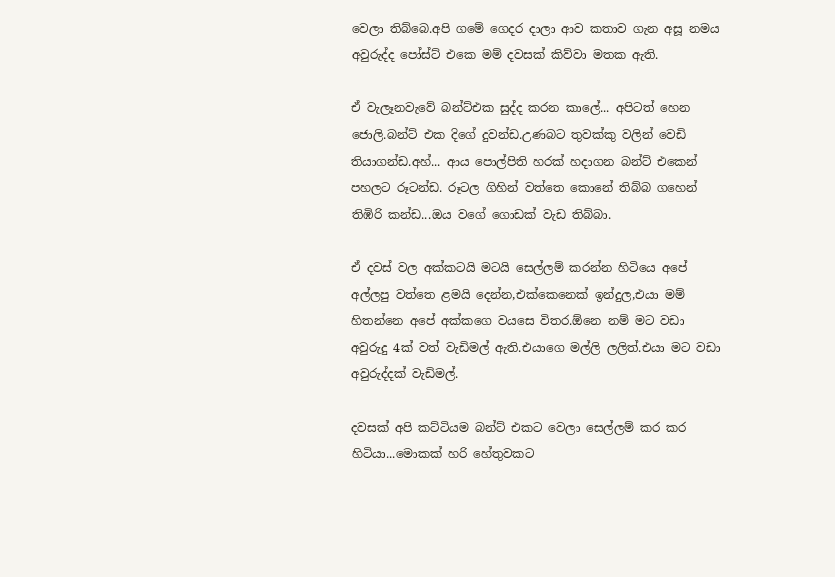වෙලා තිබ්බෙ.අපි ගමේ ගෙදර දාලා ආව කතාව ගැන අසූ නමය අවුරුද්ද පෝස්ට් එකෙ මම් දවසක් කිව්වා මතක ඇති.

ඒ වැලෑනවැවේ බන්ට්එක සුද්ද කරන කාලේ... අපිටත් හෙන ජොලි.බන්ට් එක දිගේ දුවන්ඩ.උණබට තුවක්කු වලින් වෙඩි තියාගන්ඩ.අහ්... ආය පොල්පිති හරක් හදාගන බන්ට් එකෙන් පහලට රූටන්ඩ. රූටල ගිහින් වත්තෙ කොනේ තිබ්බ ගහෙන් තිඹිරි කන්ඩ...ඔය වගේ ගොඩක් වැඩ තිබ්බා.

ඒ දවස් වල අක්කටයි මටයි සෙල්ලම් කරන්න හිටියෙ අපේ අල්ලපු වත්තෙ ළමයි දෙන්න,එක්කෙනෙක් ඉන්දුල,එයා මම් හිතන්නෙ අපේ අක්කගෙ වයසෙ විතර.ඕනෙ නම් මට වඩා අවුරුදු 4ක් වත් වැඩිමල් ඇති.එයාගෙ මල්ලි ලලිත්.එයා මට වඩා අවුරුද්දක් වැඩිමල්.

දවසක් අපි කට්ටියම බන්ට් එකට වෙලා සෙල්ලම් කර කර හිටියා...මොකක් හරි හේතුවකට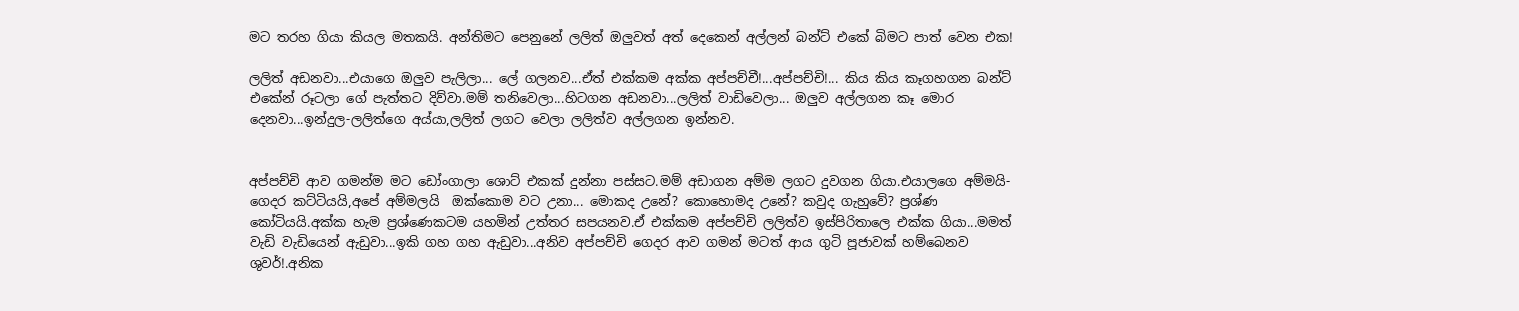මට තරහ ගියා කියල මතකයි. අන්තිමට පෙනුනේ ලලිත් ඔලුවත් අත් දෙකෙන් අල්ලන් බන්ට් එකේ බිමට පාත් වෙන එක!

ලලිත් අඩනවා...එයාගෙ ඔලුව පැලිලා... ලේ ගලනව...ඒත් එක්කම අක්ක අප්පච්චී!...අප්පච්චි!... කිය කිය කෑගහගන බන්ට් එකේන් රූටලා ගේ පැත්තට දිව්වා.මම් තනිවෙලා...හිටගන අඩනවා...ලලිත් වාඩිවෙලා... ඔලුව අල්ලගන කෑ මොර දෙනවා...ඉන්දුල-ලලිත්ගෙ අය්යා,ලලිත් ලගට වෙලා ලලිත්ව අල්ලගන ඉන්නව.


අප්පච්චි ආව ගමන්ම මට ඩෝංගාලා ශොට් එකක් දුන්නා පස්සට.මම් අඩාගන අම්ම ලගට දුවගන ගියා.එයාලගෙ අම්මයි-ගෙදර කට්ටියයි,අපේ අම්මලයි  ඔක්කොම වට උනා... මොකද උනේ? කොහොමද උනේ? කවුද ගැහුවේ? ප්‍රශ්ණ කෝටියයි.අක්ක හැම ප්‍රශ්ණෙකටම යහමින් උත්තර සපයනව.ඒ එක්කම අප්පච්චි ලලිත්ව ඉස්පිරිතාලෙ එක්ක ගියා...මමත් වැඩි වැඩියෙන් ඇඩුවා...ඉකි ගහ ගහ ඇඩුවා...අනිව අප්පච්චි ගෙදර ආව ගමන් මටත් ආය ගුටි පූජාවක් හම්බෙනව ශුවර්!.අනික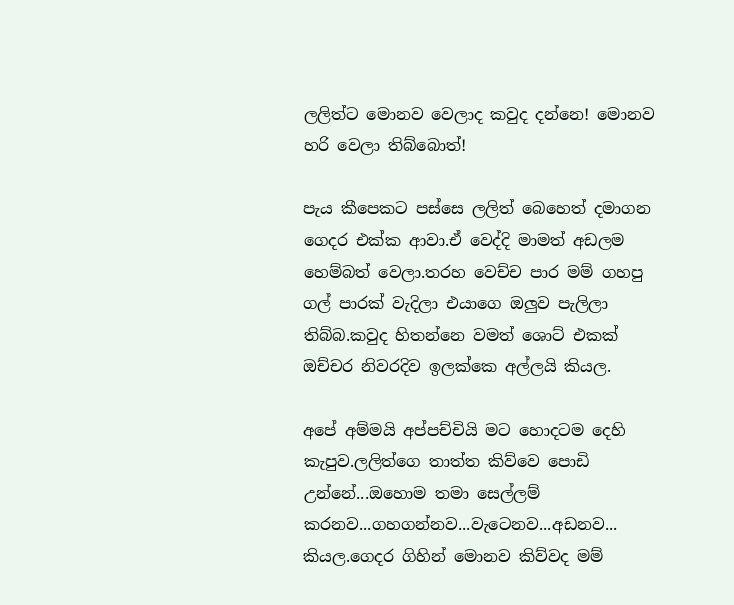ලලිත්ට මොනව වෙලාද කවුද දන්නෙ! මොනව හරි වෙලා තිබ්බොත්!

පැය කීපෙකට පස්සෙ ලලිත් බෙහෙත් දමාගන ගෙදර එක්ක ආවා.ඒ වෙද්දි මාමත් අඩලම හෙම්බත් වෙලා.තරහ වෙච්ච පාර මම් ගහපු ගල් පාරක් වැදිලා එයාගෙ ඔලුව පැලිලා තිබ්බ.කවුද හිතන්නෙ වමත් ශොට් එකක් ඔච්චර නිවරදිව ඉලක්කෙ අල්ලයි කියල.

අපේ අම්මයි අප්පච්චියි මට හොදටම දෙහි කැපුව.ලලිත්ගෙ තාත්ත කිව්වෙ පොඩි උන්නේ...ඔහොම තමා සෙල්ලම් කරනව...ගහගන්නව...වැටෙනව...අඩනව... කියල.ගෙදර ගිහින් මොනව කිව්වද මම්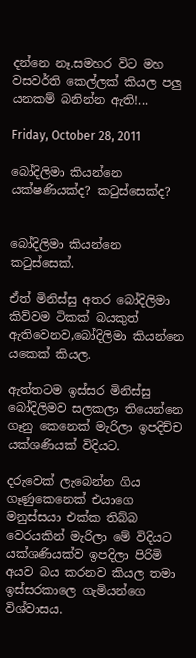දන්නෙ නෑ.සමහර විට මහ වසවර්ති කෙල්ලක් කියල පලු යනකම් බනින්න ඇති!...

Friday, October 28, 2011

බෝදිලිමා කියන්නෙ යක්ෂණියක්ද? කටුස්සෙක්ද?


බෝදිලිමා කියන්නෙ කටුස්සෙක්.

ඒත් මිනිස්සු අතර බෝදිලිමා කිව්වම ටිකක් බයකුත් ඇතිවෙනව,බෝදිලිමා කියන්නෙ යකෙක් කියල.

ඇත්තටම ඉස්සර මිනිස්සු බෝදිලිමව සලකලා තියෙන්නෙ ගෑනු කෙනෙක් මැරිලා ඉපදිච්ච යක්ශණියක් විදියට.

දරුවෙක් ලැබෙන්න ගිය ගෑණුකෙනෙක් එයාගෙ මනුස්සයා එක්ක තිබ්බ වෙරයකින් මැරිලා මේ විදියට යක්ශණියක්ව ඉපදිලා පිරිමි අයව බය කරනව කියල තමා ඉස්සරකාලෙ ගැමියන්ගෙ විශ්වාසය.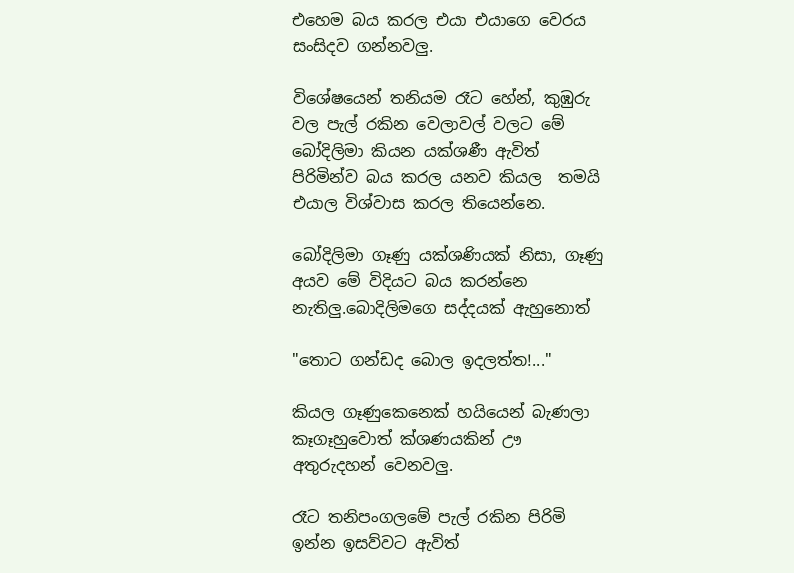එහෙම බය කරල එයා එයාගෙ වෙරය සංසිදව ගන්නවලු.

විශේෂයෙන් තනියම රෑට හේන්, කුඹුරු වල පැල් රකින වෙලාවල් වලට මේ බෝදිලිමා කියන යක්ශණී ඇවිත් පිරිමින්ව බය කරල යනව කියල  තමයි එයාල විශ්වාස කරල තියෙන්නෙ.

බෝදිලිමා ගෑණු යක්ශණියක් නිසා, ගෑණු අයව මේ විදියට බය කරන්නෙ නැතිලු.බොදිලිමගෙ සද්දයක් ඇහුනොත්

"තොට ගන්ඩද බොල ඉදලත්ත!..."

කියල ගෑණුකෙනෙක් හයියෙන් බැණලා කෑගෑහුවොත් ක්ශණයකින් ඌ අතුරුදහන් වෙනවලු.

රෑට තනිපංගලමේ පැල් රකින පිරිමි ඉන්න ඉසව්වට ඇවිත්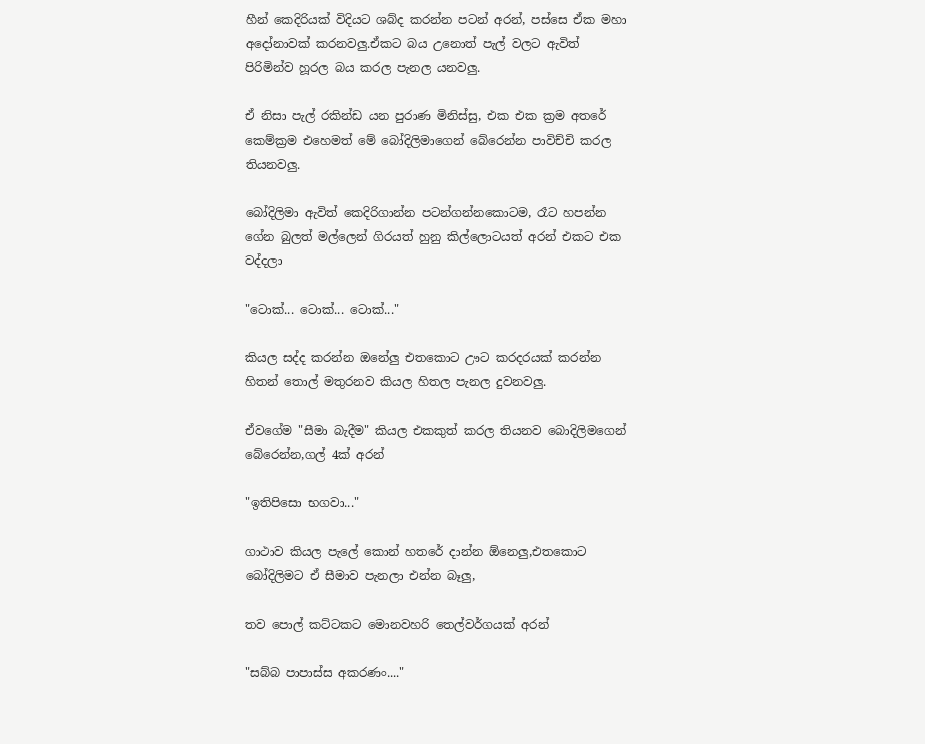හීන් කෙදිරියක් විදියට ශබ්ද කරන්න පටන් අරන්, පස්සෙ ඒක මහා අදෝනාවක් කරනවලු.ඒකට බය උනොත් පැල් වලට ඇවිත් පිරිමින්ව හූරල බය කරල පැනල යනවලු.

ඒ නිසා පැල් ර‍කින්ඩ යන පුරාණ මිනිස්සු, එක එක ක්‍රම අතරේ කෙම්ක්‍රම එහෙමත් මේ බෝදිලිමාගෙන් බේරෙන්න පාවිච්චි කරල තියනවලු.

බෝදිලිමා ඇවිත් කෙදිරිගාන්න පටන්ගන්නකොටම, රෑට හපන්න ගේන බුලත් මල්ලෙන් ගිරයත් හුනු කිල්ලොටයත් අරන් එකට එක වද්දලා

"ටොක්... ටොක්... ටොක්..."

කියල සද්ද කරන්න ඔනේලු එතකොට ඌට කරදරයක් කරන්න හිතන් තොල් මතුරනව කියල හිතල පැනල දුවනවලු.

ඒවගේම "සීමා බැදීම" කියල එකකුත් කරල තියනව බොදිලිමගෙන් බේරෙන්න,ගල් 4ක් අරන්

"ඉතිපිසො භගවා..."

ගාථාව කියල පැලේ කොන් හතරේ දාන්න ඕනෙලු,එතකොට බෝදිලිමට ඒ සීමාව පැනලා එන්න බෑලු,

තව පොල් කට්ටකට මොනවහරි තෙල්වර්ගයක් අරන්

"සබ්බ පාපාස්ස අකරණං...."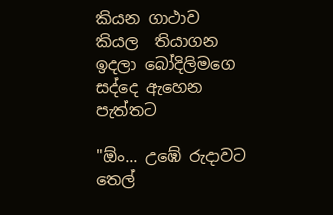කියන ගාථාව කියල  තියාගන ඉදලා බෝදිලිමගෙ සද්දෙ ඇහෙන පැත්තට

"ඕං... උඹේ රුදාවට තෙල්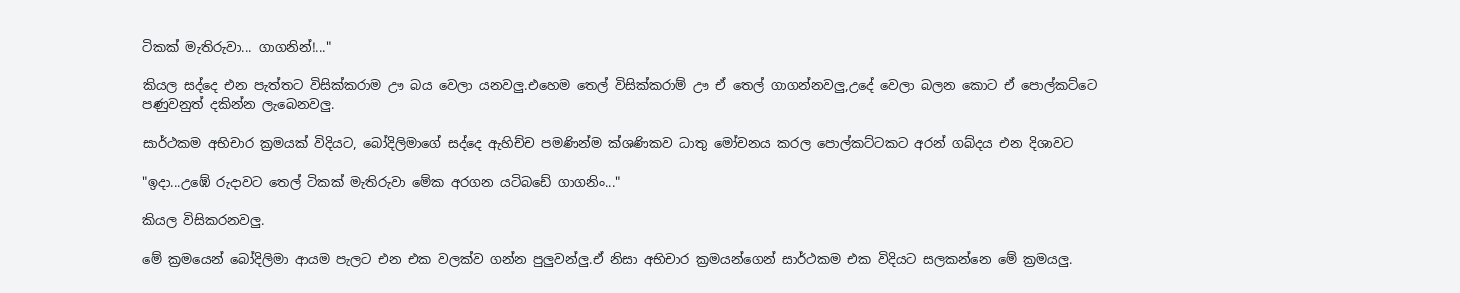ටිකක් මැතිරුවා... ගාගනින්!..."

කියල සද්දෙ එන පැත්තට විසික්කරාම ඌ බය වෙලා යනවලු.එහෙම තෙල් විසික්කරාම් ඌ ඒ තෙල් ගාගන්නවලු,උදේ වෙලා බලන කොට ඒ පොල්කට්ටෙ පණුවනුත් දකින්න ලැබෙනවලු.

සාර්ථකම අභිචාර ක්‍රමයක් විදියට, බෝදිලිමාගේ සද්දෙ ඇහිච්ච පමණින්ම ක්ශණිකව ධාතු මෝචනය කරල පොල්කට්ටකට අරන් ගබ්දය එන දිශාවට

"ඉදා...උඹේ රුදාවට තෙල් ටිකක් මැතිරුවා මේක අරගන යටිබඩේ ගාගනිං..."

කියල විසිකරනවලු.

මේ ක්‍රමයෙන් බෝදිලිමා ආයම පැලට එන එක වලක්ව ගන්න පුලුවන්ලු.ඒ නිසා අභිචාර ක්‍රමයන්ගෙන් සාර්ථකම එක විදියට සලකන්නෙ මේ ක්‍රමයලු.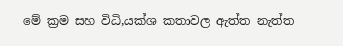මේ ක්‍රම සහ විධි,යක්ශ කතාවල ඇත්ත නැත්ත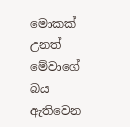මොකක් උනත් මේවාගේ බය ඇතිවෙන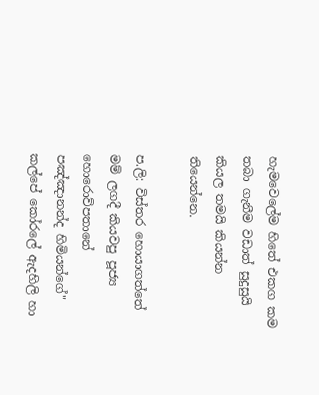හැමවෙලේම හිතේ එකග කම තබා ගැනීම වඩාත් සුදුසුයි කියල තමයි කියන්න තියෙන්නෙ.

ප.ලි: විස්තර හොයාගත්තේ මම් ලගදී කියවපු පූජ්‍ය හොරොව්පතානේ පඤ්ඤානන්ද හිමියන්ගේ" කල්පේ කෝරලේ ඇදහිලි හා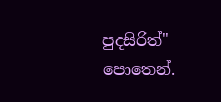පුදසිරිත්"  පොතෙන්.